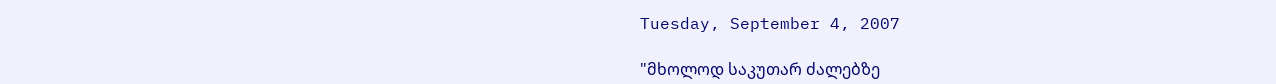Tuesday, September 4, 2007

"მხოლოდ საკუთარ ძალებზე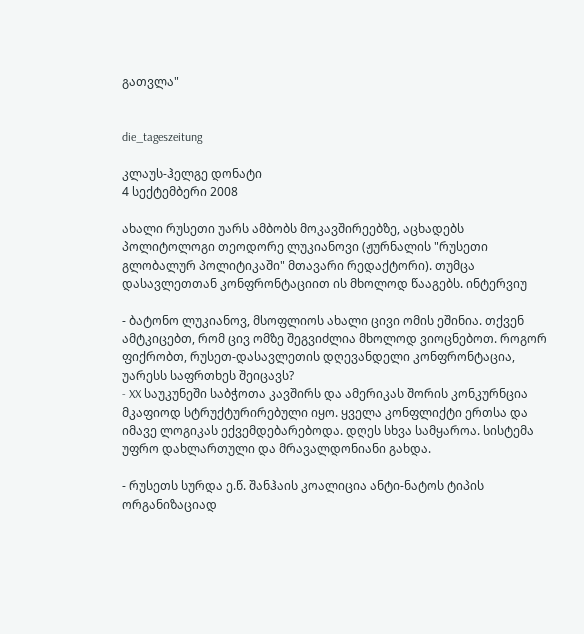გათვლა"


die_tageszeitung

კლაუს-ჰელგე დონატი
4 სექტემბერი 2008

ახალი რუსეთი უარს ამბობს მოკავშირეებზე, აცხადებს პოლიტოლოგი თეოდორე ლუკიანოვი (ჟურნალის "რუსეთი გლობალურ პოლიტიკაში" მთავარი რედაქტორი). თუმცა დასავლეთთან კონფრონტაციით ის მხოლოდ წააგებს. ინტერვიუ

- ბატონო ლუკიანოვ, მსოფლიოს ახალი ცივი ომის ეშინია. თქვენ ამტკიცებთ, რომ ცივ ომზე შეგვიძლია მხოლოდ ვიოცნებოთ. როგორ ფიქრობთ, რუსეთ-დასავლეთის დღევანდელი კონფრონტაცია, უარესს საფრთხეს შეიცავს?
- XX საუკუნეში საბჭოთა კავშირს და ამერიკას შორის კონკურნცია მკაფიოდ სტრუქტურირებული იყო. ყველა კონფლიქტი ერთსა და იმავე ლოგიკას ექვემდებარებოდა. დღეს სხვა სამყაროა. სისტემა უფრო დახლართული და მრავალდონიანი გახდა.

- რუსეთს სურდა ე.წ. შანჰაის კოალიცია ანტი-ნატოს ტიპის ორგანიზაციად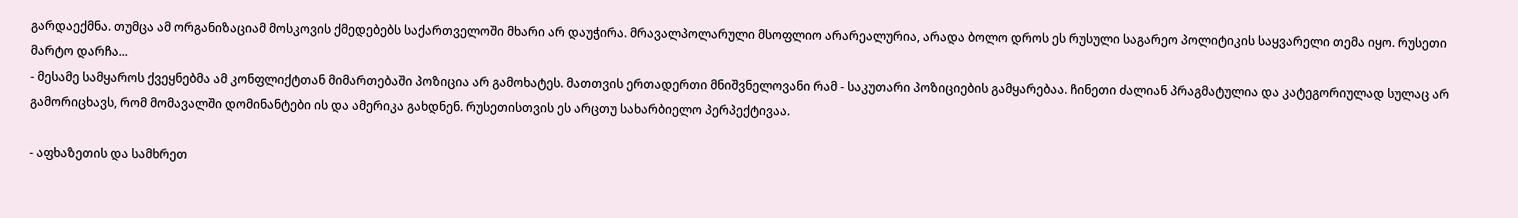გარდაექმნა. თუმცა ამ ორგანიზაციამ მოსკოვის ქმედებებს საქართველოში მხარი არ დაუჭირა. მრავალპოლარული მსოფლიო არარეალურია, არადა ბოლო დროს ეს რუსული საგარეო პოლიტიკის საყვარელი თემა იყო. რუსეთი მარტო დარჩა...
- მესამე სამყაროს ქვეყნებმა ამ კონფლიქტთან მიმართებაში პოზიცია არ გამოხატეს. მათთვის ერთადერთი მნიშვნელოვანი რამ - საკუთარი პოზიციების გამყარებაა. ჩინეთი ძალიან პრაგმატულია და კატეგორიულად სულაც არ გამორიცხავს, რომ მომავალში დომინანტები ის და ამერიკა გახდნენ. რუსეთისთვის ეს არცთუ სახარბიელო პერპექტივაა.

- აფხაზეთის და სამხრეთ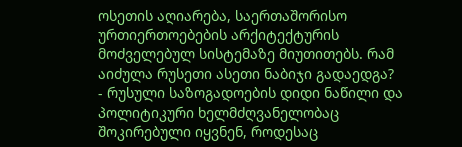ოსეთის აღიარება, საერთაშორისო ურთიერთოებების არქიტექტურის მოძველებულ სისტემაზე მიუთითებს. რამ აიძულა რუსეთი ასეთი ნაბიჯი გადაედგა?
- რუსული საზოგადოების დიდი ნაწილი და პოლიტიკური ხელმძღვანელობაც შოკირებული იყვნენ, როდესაც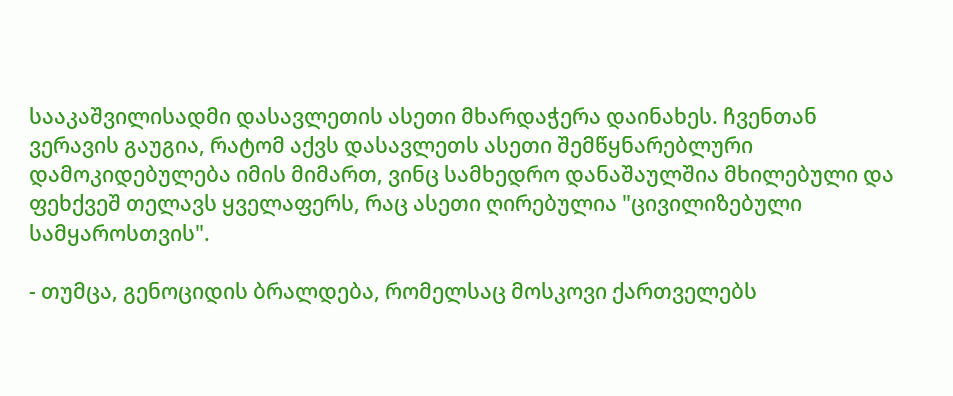სააკაშვილისადმი დასავლეთის ასეთი მხარდაჭერა დაინახეს. ჩვენთან ვერავის გაუგია, რატომ აქვს დასავლეთს ასეთი შემწყნარებლური დამოკიდებულება იმის მიმართ, ვინც სამხედრო დანაშაულშია მხილებული და ფეხქვეშ თელავს ყველაფერს, რაც ასეთი ღირებულია "ცივილიზებული სამყაროსთვის".

- თუმცა, გენოციდის ბრალდება, რომელსაც მოსკოვი ქართველებს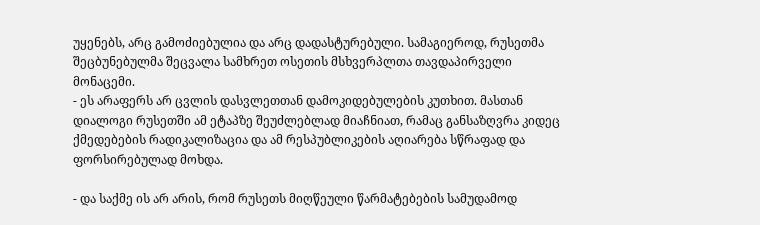უყენებს, არც გამოძიებულია და არც დადასტურებული. სამაგიეროდ, რუსეთმა შეცბუნებულმა შეცვალა სამხრეთ ოსეთის მსხვერპლთა თავდაპირველი მონაცემი.
- ეს არაფერს არ ცვლის დასვლეთთან დამოკიდებულების კუთხით. მასთან დიალოგი რუსეთში ამ ეტაპზე შეუძლებლად მიაჩნიათ, რამაც განსაზღვრა კიდეც ქმედებების რადიკალიზაცია და ამ რესპუბლიკების აღიარება სწრაფად და ფორსირებულად მოხდა.

- და საქმე ის არ არის, რომ რუსეთს მიღწეული წარმატებების სამუდამოდ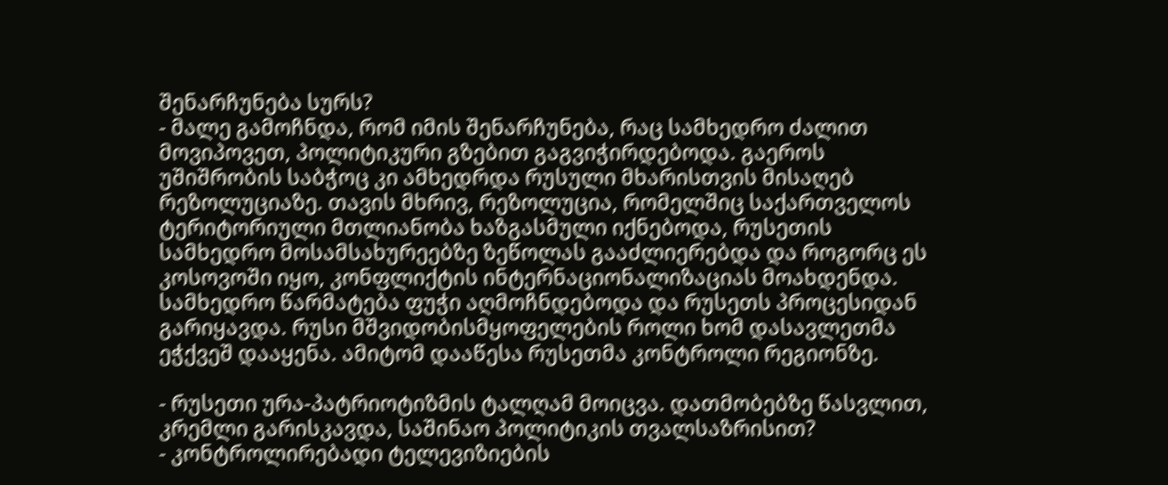შენარჩუნება სურს?
- მალე გამოჩნდა, რომ იმის შენარჩუნება, რაც სამხედრო ძალით მოვიპოვეთ, პოლიტიკური გზებით გაგვიჭირდებოდა. გაეროს უშიშრობის საბჭოც კი ამხედრდა რუსული მხარისთვის მისაღებ რეზოლუციაზე. თავის მხრივ, რეზოლუცია, რომელშიც საქართველოს ტერიტორიული მთლიანობა ხაზგასმული იქნებოდა, რუსეთის სამხედრო მოსამსახურეებზე ზეწოლას გააძლიერებდა და როგორც ეს კოსოვოში იყო, კონფლიქტის ინტერნაციონალიზაციას მოახდენდა. სამხედრო წარმატება ფუჭი აღმოჩნდებოდა და რუსეთს პროცესიდან გარიყავდა. რუსი მშვიდობისმყოფელების როლი ხომ დასავლეთმა ეჭქვეშ დააყენა. ამიტომ დააწესა რუსეთმა კონტროლი რეგიონზე.

- რუსეთი ურა-პატრიოტიზმის ტალღამ მოიცვა. დათმობებზე წასვლით, კრემლი გარისკავდა, საშინაო პოლიტიკის თვალსაზრისით?
- კონტროლირებადი ტელევიზიების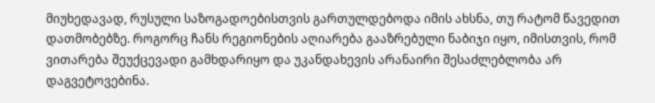მიუხედავად, რუსული საზოგადოებისთვის გართულდებოდა იმის ახსნა, თუ რატომ წავედით დათმობებზე. როგორც ჩანს რეგიონების აღიარება გააზრებული ნაბიჯი იყო, იმისთვის, რომ ვითარება შეუქცევადი გამხდარიყო და უკანდახევის არანაირი შესაძლებლობა არ დაგვეტოვებინა.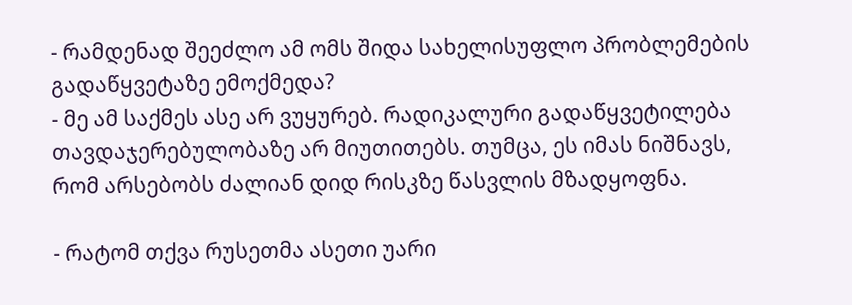- რამდენად შეეძლო ამ ომს შიდა სახელისუფლო პრობლემების გადაწყვეტაზე ემოქმედა?
- მე ამ საქმეს ასე არ ვუყურებ. რადიკალური გადაწყვეტილება თავდაჯერებულობაზე არ მიუთითებს. თუმცა, ეს იმას ნიშნავს, რომ არსებობს ძალიან დიდ რისკზე წასვლის მზადყოფნა.

- რატომ თქვა რუსეთმა ასეთი უარი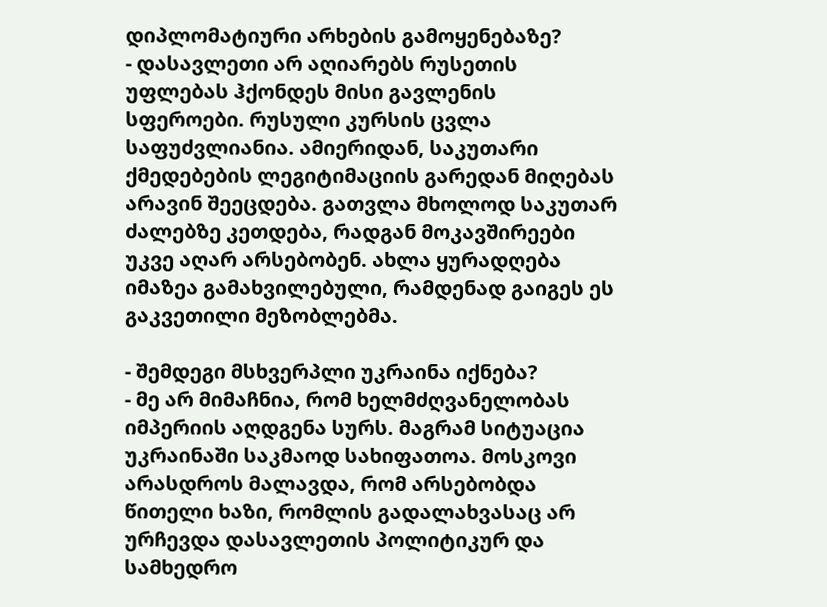დიპლომატიური არხების გამოყენებაზე?
- დასავლეთი არ აღიარებს რუსეთის უფლებას ჰქონდეს მისი გავლენის სფეროები. რუსული კურსის ცვლა საფუძვლიანია. ამიერიდან, საკუთარი ქმედებების ლეგიტიმაციის გარედან მიღებას არავინ შეეცდება. გათვლა მხოლოდ საკუთარ ძალებზე კეთდება, რადგან მოკავშირეები უკვე აღარ არსებობენ. ახლა ყურადღება იმაზეა გამახვილებული, რამდენად გაიგეს ეს გაკვეთილი მეზობლებმა.

- შემდეგი მსხვერპლი უკრაინა იქნება?
- მე არ მიმაჩნია, რომ ხელმძღვანელობას იმპერიის აღდგენა სურს. მაგრამ სიტუაცია უკრაინაში საკმაოდ სახიფათოა. მოსკოვი არასდროს მალავდა, რომ არსებობდა წითელი ხაზი, რომლის გადალახვასაც არ ურჩევდა დასავლეთის პოლიტიკურ და სამხედრო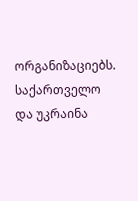ორგანიზაციებს. საქართველო და უკრაინა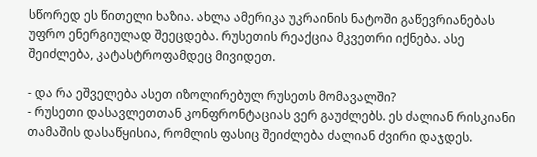სწორედ ეს წითელი ხაზია. ახლა ამერიკა უკრაინის ნატოში გაწევრიანებას უფრო ენერგიულად შეეცდება. რუსეთის რეაქცია მკვეთრი იქნება. ასე შეიძლება, კატასტროფამდეც მივიდეთ.

- და რა ეშველება ასეთ იზოლირებულ რუსეთს მომავალში?
- რუსეთი დასავლეთთან კონფრონტაციას ვერ გაუძლებს. ეს ძალიან რისკიანი თამაშის დასაწყისია, რომლის ფასიც შეიძლება ძალიან ძვირი დაჯდეს.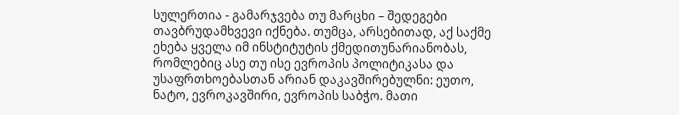სულერთია - გამარჯვება თუ მარცხი – შედეგები თავბრუდამხვევი იქნება. თუმცა, არსებითად, აქ საქმე ეხება ყველა იმ ინსტიტუტის ქმედითუნარიანობას, რომლებიც ასე თუ ისე ევროპის პოლიტიკასა და უსაფრთხოებასთან არიან დაკავშირებულნი: ეუთო, ნატო, ევროკავშირი, ევროპის საბჭო. მათი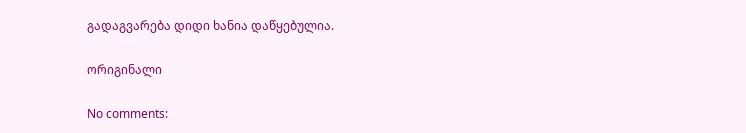გადაგვარება დიდი ხანია დაწყებულია.

ორიგინალი

No comments: